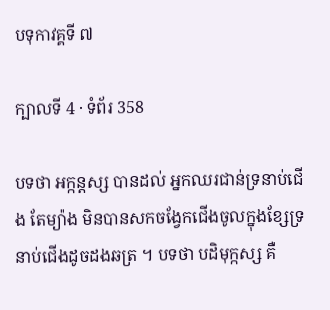បទុកាវគ្គទី ៧

ក្បាលទី 4 · ទំព័រ 358

បទថា អក្កន្តស្ស បានដល់ អ្នកឈរជាន់ទ្រនាប់ជើង តែម្យ៉ាង មិនបានសកចង្វែកជើងចូលក្នុងខ្សែទ្រនាប់ជើងដូចដងឆត្រ ។ បទថា បដិមុក្កស្ស គឺ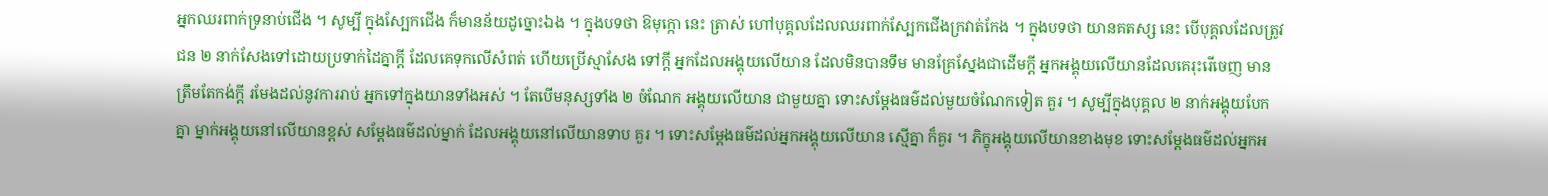អ្នកឈរពាក់ទ្រនាប់ជើង ។ សូម្បី ក្នុងស្បែកជើង ក៏មានន័យដូច្នោះឯង ។ ក្នុងបទថា ឱមុក្កោ នេះ ត្រាស់ ហៅបុគ្គលដែលឈរពាក់ស្បែកជើងក្រវាត់កែង ។ ក្នុងបទថា យានគតស្ស នេះ បើបុគ្គលដែលត្រូវជន ២ នាក់សែងទៅដោយប្រទាក់ដៃគ្នាក្តី ដែលគេទុកលើសំពត់ ហើយប្រើស្មាសែង ទៅក្តី អ្នកដែលអង្គុយលើយាន ដែលមិនបានទឹម មានគ្រែស្នែងជាដើមក្តី អ្នកអង្គុយលើយានដែលគេរុះរើចេញ មានត្រឹមតែកង់ក្តី រមែងដល់នូវការរាប់ អ្នកទៅក្នុងយានទាំងអស់ ។ តែបើមនុស្សទាំង ២ ចំណែក អង្គុយលើយាន ជាមួយគ្នា ទោះសម្តែងធម៌ដល់មួយចំណែកទៀត គួរ ។ សូម្បីក្នុងបុគ្គល ២ នាក់អង្គុយបែកគ្នា ម្នាក់អង្គុយនៅលើយានខ្ពស់ សម្តែងធម៌ដល់ម្នាក់ ដែលអង្គុយនៅលើយានទាប គួរ ។ ទោះសម្តែងធម៌ដល់អ្នកអង្គុយលើយាន ស្មើគ្នា ក៏គួរ ។ ភិក្ខុអង្គុយលើយានខាងមុខ ទោះសម្តែងធម៌ដល់អ្នកអ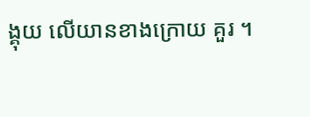ង្គុយ លើយានខាងក្រោយ គួរ ។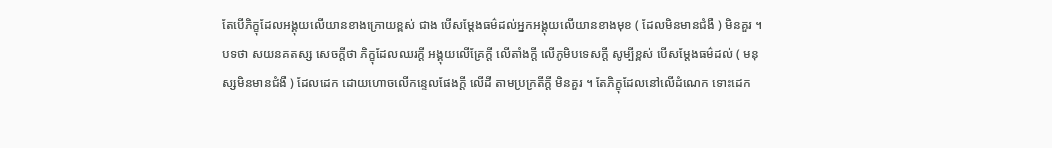តែបើភិក្ខុដែលអង្គុយលើយានខាងក្រោយខ្ពស់ ជាង បើសម្តែងធម៌ដល់អ្នកអង្គុយលើយានខាងមុខ ( ដែលមិនមានជំងឺ ) មិនគួរ ។ បទថា សយនគតស្ស សេចក្តីថា ភិក្ខុដែលឈរក្តី អង្គុយលើគ្រែក្តី លើតាំងក្តី លើភូមិបទេសក្តី សូម្បីខ្ពស់ បើសម្តែងធម៌ដល់ ( មនុស្សមិនមានជំងឺ ) ដែលដេក ដោយហោចលើកន្ទេលផែងក្តី លើដី តាមប្រក្រតីក្តី មិនគួរ ។ តែភិក្ខុដែលនៅលើដំណេក ទោះដេក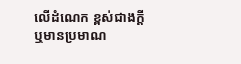លើដំណេក ខ្ពស់ជាងក្តី ឬមានប្រមាណ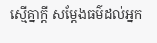ស្មើគ្នាក្តី សម្តែងធម៌ដល់អ្នក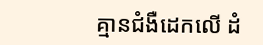គ្មានជំងឺដេកលើ ដំ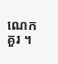ណេក គួរ ។